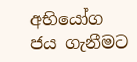අභියෝග ජය ගැනීමට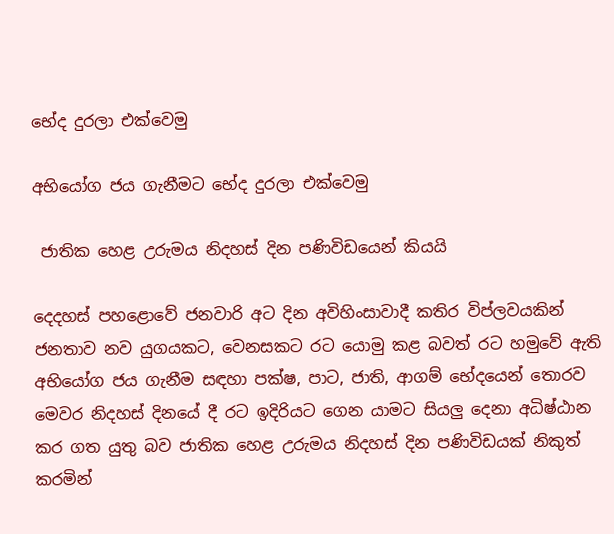භේද දුරලා එක්වෙමු

අභියෝග ජය ගැනීමට භේද දුරලා එක්වෙමු

 ජාතික හෙළ උරුමය නිදහස් දින පණිවිඩයෙන් කියයි

දෙදහස් පහ‍ළොවේ ජනවාරි අට දින අවිහිංසාවාදී කතිර විප්ලවයකින් ජනතාව නව යුගයකට, වෙනසකට රට යොමු කළ බවත් රට හමුවේ ඇති අභියෝග ජය ගැනීම සඳහා පක්ෂ, පාට, ජාති, ආගම් භේදයෙන් තොරව මෙවර නිදහස් දිනයේ දී රට ඉදිරියට ගෙන යාමට සියලු දෙනා අධිෂ්ඨාන කර ගත යුතු බව ජාතික හෙළ උරුමය නිදහස් දින පණිවිඩයක් නිකුත් කරමින්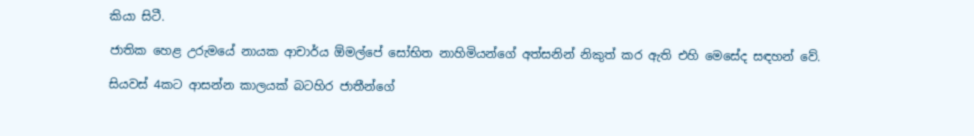කියා සිටී.

ජාතික හෙළ උරුමයේ නායක ආචාර්ය ඕමල්පේ සෝභිත නාහිමියන්ගේ අත්සනින් නිකුත් කර ඇති එහි මෙසේද සඳහන් වේ.

සියවස් 4කට ආසන්න කාලයක් බටහිර ජාතීන්ගේ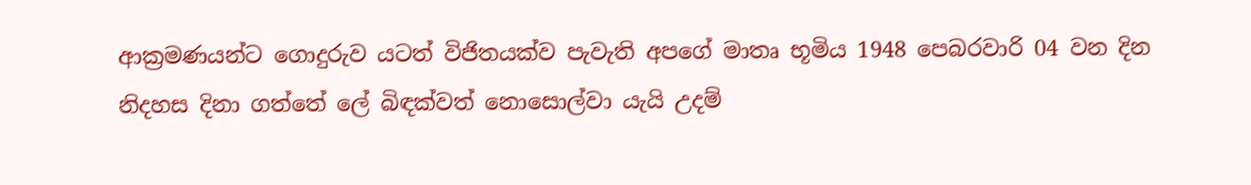ආක්‍රමණයන්ට ගොදුරුව යටත් විජිතයක්ව පැවැති අපගේ මාතෘ භූමිය 1948 පෙබරවාරි 04 වන දින නිදහස දිනා ගත්තේ ලේ බිඳක්වත් නොසොල්වා යැයි උදම්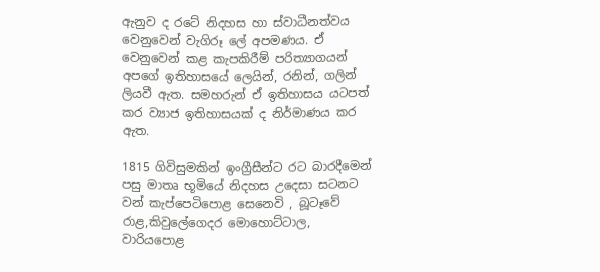ඇනුව ද රටේ නිදහස හා ස්වාධීනත්වය වෙනුවෙන් වැගිරූ ලේ අපමණය. ඒ වෙනුවෙන් කළ කැපකිරීම් පරිත්‍යාගයන් අපගේ ඉතිහාසයේ ලෙයින්, රනින්, ගලින් ලියවී ඇත. සමහරුන් ඒ ඉතිහාසය යටපත් කර ව්‍යාජ ඉතිහාසයක් ද නිර්මාණය කර ඇත.

1815 ගිවිසුමකින් ඉංග්‍රීසීන්ට රට බාරදීමෙන් පසු මාතෘ භූමියේ නිදහස උදෙසා සටනට වන් කැප්පෙටිපොළ සෙනෙවි , බූටෑවේ රාළ,කිවුලේගෙදර මොහොට්ටාල, වාරියපොළ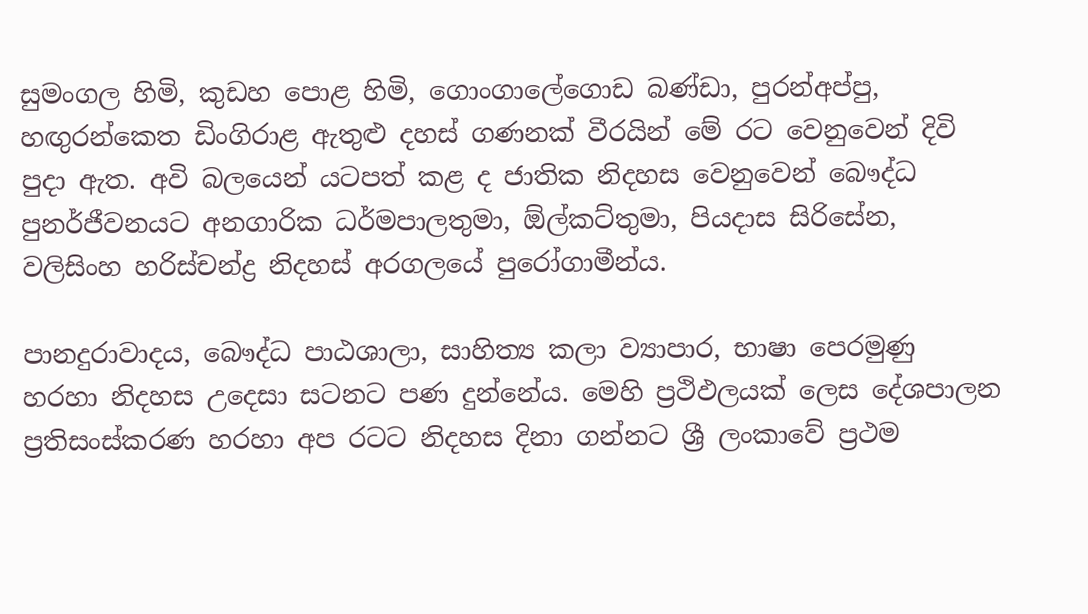සුමංගල හිමි, කුඩහ පොළ හිමි, ගොංගාලේගොඩ බණ්ඩා, පුරන්අප්පු, හඟුරන්කෙත ඩිංගිරාළ ඇතුළු දහස් ගණනක් වීරයින් මේ රට වෙනුවෙන් දිවි පුදා ඇත. අවි බලයෙන් යටපත් කළ ද ජාතික නිදහස වෙනුවෙන් බෞද්ධ පුනර්ජීවනයට අනගාරික ධර්මපාලතුමා, ඕල්කට්තුමා, පියදාස සිරිසේන, වලිසිංහ හරිස්චන්ද්‍ර නිදහස් අරගලයේ පුරෝගාමීන්ය.

පානදුරාවාදය, බෞද්ධ පාඨශාලා, සාහිත්‍ය කලා ව්‍යාපාර, භාෂා පෙරමුණු හරහා නිදහස උදෙසා සටනට පණ දුන්නේය. මෙහි ප්‍රථිඵලයක් ලෙස දේශපාලන ප්‍රතිසංස්කරණ හරහා අප රටට නිදහස දිනා ගන්නට ශ්‍රී ලංකාවේ ප්‍රථම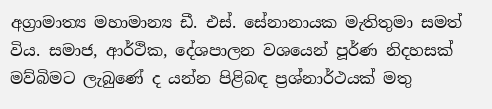අග්‍රාමාත්‍ය මහාමාන්‍ය ඩී. එස්. සේනානායක මැතිතුමා සමත් විය. සමාජ, ආර්ථික, දේශපාලන වශයෙන් පූර්ණ නිදහසක් මව්බිමට ලැබුණේ ද යන්න පිළිබඳ ප්‍රශ්නාර්ථයක් මතු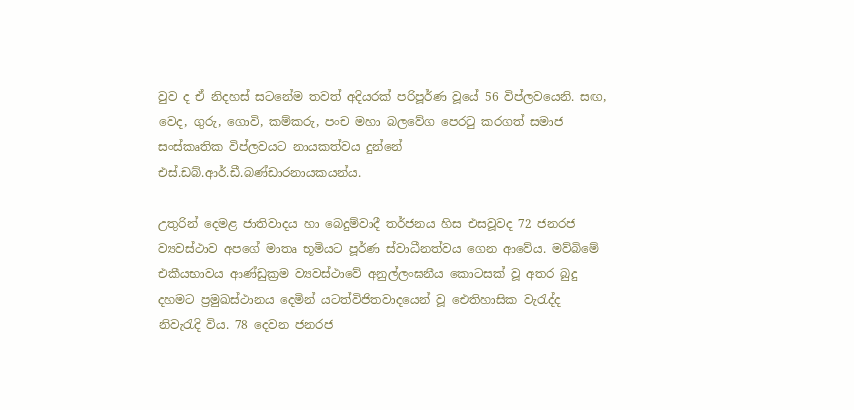වුව ද ඒ නිදහස් සටනේම තවත් අදියරක් පරිපූර්ණ වූයේ 56 විප්ලවයෙනි‍. සඟ, වෙද, ගුරු, ගොවි, කම්කරු, පංච මහා බලවේග පෙරටු ‍කරගත් සමාජ සංස්කෘතික විප්ලවයට නායකත්වය දුන්නේ එස්.ඩබ්.ආර්.ඩී.බණ්ඩාරනායකයන්ය.

උතුරින් දෙමළ ජාතිවාදය හා බෙදුම්වාදී තර්ජනය හිස එසවූවද 72 ජනරජ ව්‍යවස්ථාව අපගේ මාතෘ භූමියට පූර්ණ ස්වාධීනත්වය ගෙන ආවේය. මව්බිමේ එකීයභාවය ආණ්ඩුක්‍රම ව්‍යවස්ථාවේ අනුල්ලංඝනීය කොටසක් වූ අතර බුදු දහමට ප්‍රමුඛස්ථානය දෙමින් යටත්විජිතවාදයෙන් වූ ඓතිහාසික වැරැද්ද නිවැරැදි විය. 78 දෙවන ජනරජ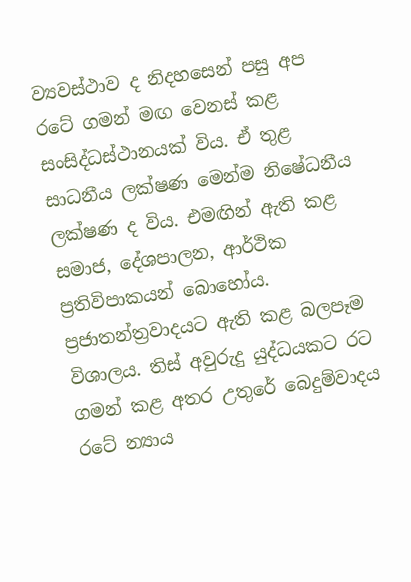ව්‍යවස්ථාව ද නිදහසෙන් පසු අප රටේ ගමන් මඟ වෙනස් කළ සංසිද්ධස්ථානයක් විය. ඒ තුළ සාධනීය ලක්ෂණ මෙන්ම නිෂේධනීය ලක්ෂණ ද විය. එමඟින් ඇති කළ සමාජ, දේශපාලන, ආර්ථික ප්‍රතිවිපාකයන් බොහෝය. ප්‍රජාතන්ත්‍රවාදයට ඇති කළ බලපෑම විශාලය. තිස් අවුරුදු යුද්ධයකට රට ගමන් කළ අතර උතුරේ බෙදුම්වාදය රටේ න්‍යාය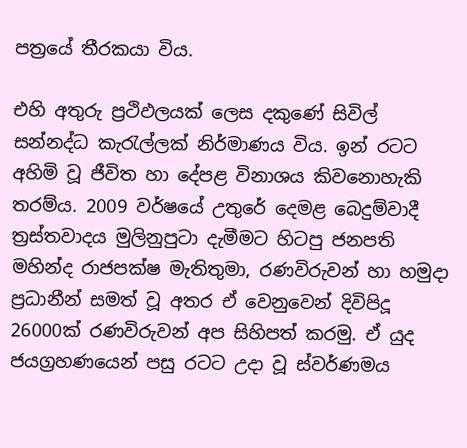පත්‍රයේ තීරකයා විය.

එහි අතුරු ප්‍රථිඵලයක් ලෙස දකුණේ සිවිල් සන්නද්ධ කැරැල්ලක් නිර්මාණය විය. ඉන් රටට අහිමි වූ ජීවිත හා දේපළ විනාශය කිවනොහැකි තරම්ය. 2009 වර්ෂයේ උතුරේ දෙමළ බෙදුම්වාදී ත්‍රස්තවාදය මුලිනුපුටා දැමීමට හිටපු ජනපති මහින්ද රාජපක්ෂ මැතිතුමා, රණවිරුවන් හා හමුදා ප්‍රධානීන් සමත් වූ අතර ඒ වෙනුවෙන් දිවිපිදූ 26000ක් රණවිරුවන් අප සිහිපත් කරමු. ඒ යුද ජයග්‍රහණයෙන් පසු රටට උදා වූ ස්වර්ණමය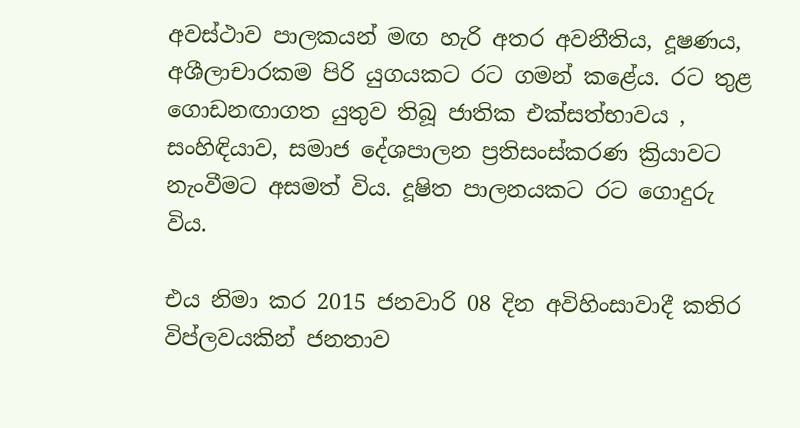අවස්ථාව පාලකයන් මඟ හැරි අතර අවනීතිය, දූෂණය, අශීලාචාරකම පිරි යුගයකට රට ගමන් කළේය. රට තුළ ගොඩනඟාගත යුතුව තිබූ ජාතික එක්සත්භාවය , සංහිඳියාව, සමාජ දේශපාලන ප්‍රතිසංස්කරණ ක්‍රියාවට නැංවීමට අසමත් විය. දූෂිත පාලනයකට රට ගොදුරු විය.

එය නිමා කර 2015 ජනවාරි 08 දින අවිහිංසාවාදී කතිර විප්ලවයකින් ජනතාව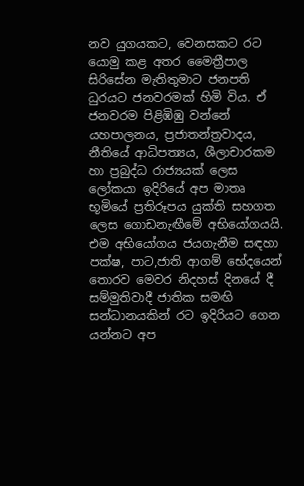නව යුගයකට, වෙනසකට රට යොමු කළ අතර මෛත්‍රීපාල සිරිසේන මැතිතුමාට ජනපති ධුරයට ජනවරමක් හිමි විය. ඒ ජනවරම පිළිඹිඹු වන්නේ යහපාලනය, ප්‍රජාතන්ත්‍රවාදය, නීතියේ ආධිපත්‍යය, ශීලාචාරකම හා ප්‍රබුද්ධ රාජ්‍යයක් ලෙස ලෝකයා ඉදිරියේ අප මාතෘ භූමියේ ප්‍රතිරූපය යුක්ති සහගත ලෙස ගොඩනැඟීමේ අභියෝගයයි. එම අභියෝගය ජයගැනීම සඳහා පක්ෂ, පාට,ජාති ආගම් භේදයෙන් තොරව මෙවර නිදහස් දිනයේ දී සම්මුතිවාදී ජාතික සමඟි සන්ධානයකින් රට ඉදිරියට ගෙන යන්නට අප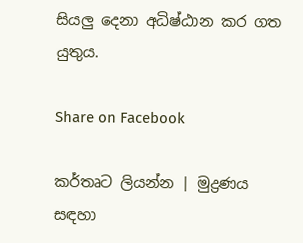සියලු දෙනා අධිෂ්ඨාන කර ගත යුතුය.

Share on Facebook

කර්තෘට ලියන්න | මුද්‍රණය සඳහා